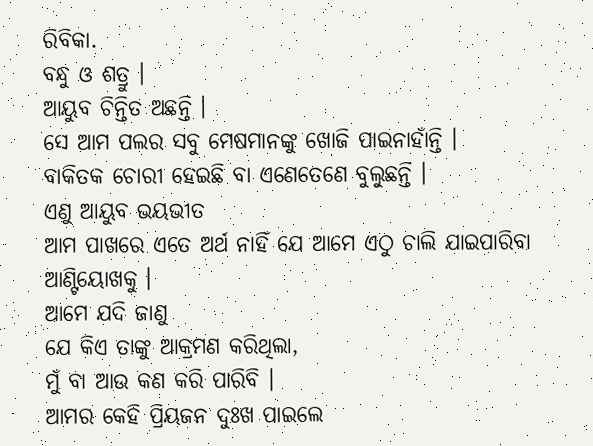ରିବିକା.
ବନ୍ଧୁ ଓ ଶତ୍ରୁ ।
ଆୟୁବ ଚିନ୍ତିତ ଅଛନ୍ତି ।
ସେ ଆମ ପଲର ସବୁ ମେଷମାନଙ୍କୁ ଖୋଜି ପାଇନାହାଁନ୍ତି ।
ବାକିତକ ଚୋରୀ ହେଇଛି ବା ଏଣେତେଣେ ବୁଲୁଛନ୍ତି ।
ଏଣୁ ଆୟୁବ ଭୟଭୀତ
ଆମ ପାଖରେ ଏତେ ଅର୍ଥ ନାହିଁ ଯେ ଆମେ ଏଠୁ ଚାଲି ଯାଇପାରିବା
ଆଣ୍ଟିୟୋଖକୁ ।
ଆମେ ଯଦି ଜାଣୁ
ଯେ କିଏ ତାଙ୍କୁ ଆକ୍ରମଣ କରିଥିଲା,
ମୁଁ ବା ଆଉ କଣ କରି ପାରିବି ।
ଆମର କେହି ପ୍ରିୟଜନ ଦୁଃଖ ପାଇଲେ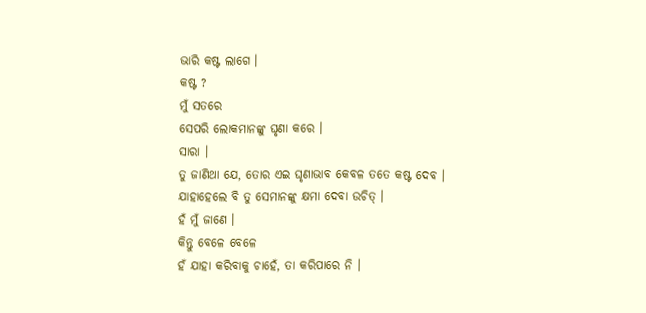ଭାରି କଷ୍ଟ ଲାଗେ ।
କଷ୍ଟ ?
ମୁଁ ସତରେ
ସେପରି ଲୋକମାନଙ୍କୁ ଘୃଣା କରେ ।
ସାରା ।
ତୁ ଜାଣିଥା ଯେ, ତୋର ଏଇ ଘୃଣାଭାବ କେବଳ ତତେ କଷ୍ଟ ଦେବ ।
ଯାହାହେଲେ ବି ତୁ ସେମାନଙ୍କୁ କ୍ଷମା ଦେବା ଉଚିତ୍ ।
ହଁ ମୁଁ ଜାଣେ ।
କିନ୍ତୁ ବେଳେ ବେଳେ
ହଁ ଯାହା କରିବାକୁ ଚାହେଁ, ତା କରିପାରେ ନି ।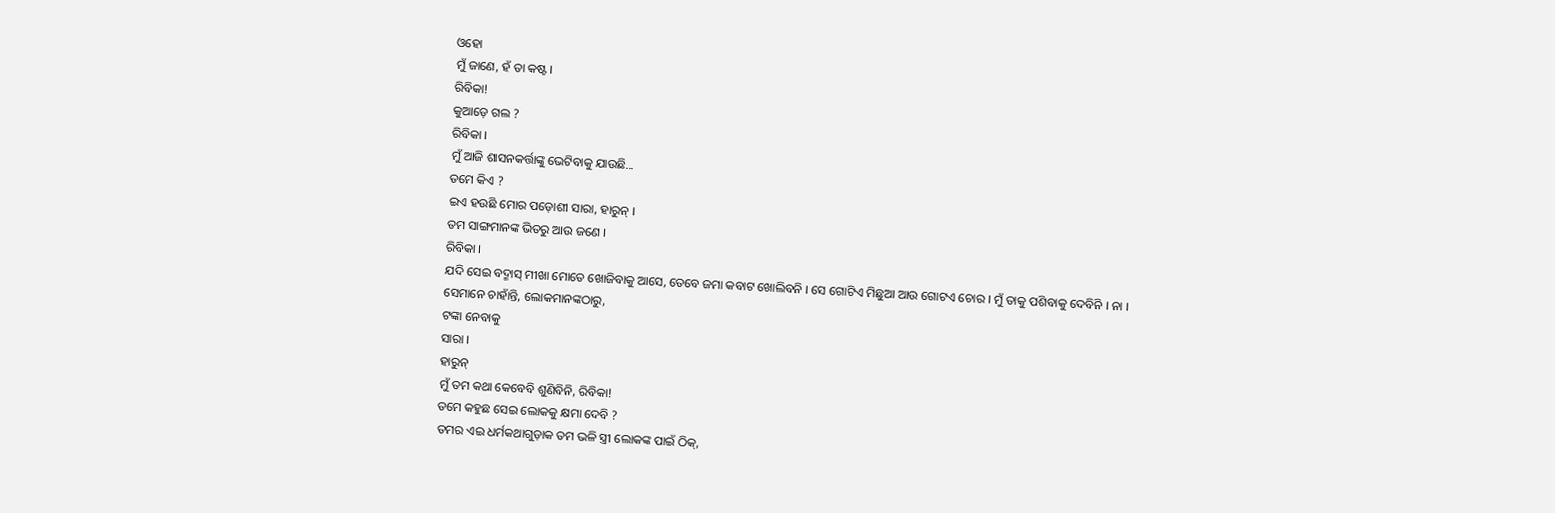ଓହୋ
ମୁଁ ଜାଣେ, ହଁ ତା କଷ୍ଟ ।
ରିବିକା!
କୁଆଡ଼େ ଗଲ ?
ରିବିକା ।
ମୁଁ ଆଜି ଶାସନକର୍ତ୍ତାଙ୍କୁ ଭେଟିବାକୁ ଯାଉଛି...
ତମେ କିଏ ?
ଇଏ ହଉଛି ମୋର ପଡ଼ୋଶୀ ସାରା, ହାରୁନ୍ ।
ତମ ସାଙ୍ଗମାନଙ୍କ ଭିତରୁ ଆଉ ଜଣେ ।
ରିବିକା ।
ଯଦି ସେଇ ବଦ୍ମାସ୍ ମୀଖା ମୋତେ ଖୋଜିବାକୁ ଆସେ, ତେବେ ଜମା କବାଟ ଖୋଲିବନି । ସେ ଗୋଟିଏ ମିଛୁଆ ଆଉ ଗୋଟଏ ଚୋର । ମୁଁ ତାକୁ ପଶିବାକୁ ଦେବିନି । ନା ।
ସେମାନେ ଚାହାଁନ୍ତି, ଲୋକମାନଙ୍କଠାରୁ,
ଟଙ୍କା ନେବାକୁ
ସାରା ।
ହାରୁନ୍
ମୁଁ ତମ କଥା କେବେବି ଶୁଣିବିନି, ରିବିକା!
ତମେ କହୁଛ ସେଇ ଲୋକକୁ କ୍ଷମା ଦେବି ?
ତମର ଏଇ ଧର୍ମକଥାଗୁଡ଼ାକ ତମ ଭଳି ସ୍ତ୍ରୀ ଲୋକଙ୍କ ପାଇଁ ଠିକ୍,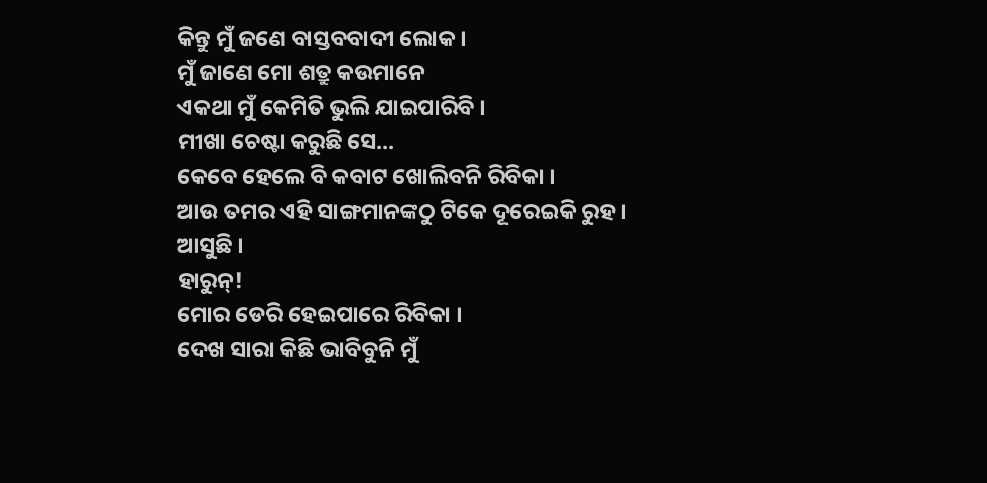କିନ୍ତୁ ମୁଁ ଜଣେ ବାସ୍ତବବାଦୀ ଲୋକ ।
ମୁଁ ଜାଣେ ମୋ ଶତ୍ରୁ କଉମାନେ
ଏକଥା ମୁଁ କେମିତି ଭୁଲି ଯାଇପାରିବି ।
ମୀଖା ଚେଷ୍ଟା କରୁଛି ସେ...
କେବେ ହେଲେ ବି କବାଟ ଖୋଲିବନି ରିବିକା ।
ଆଉ ତମର ଏହି ସାଙ୍ଗମାନଙ୍କଠୁ ଟିକେ ଦୂରେଇକି ରୁହ ।
ଆସୁଛି ।
ହାରୁନ୍!
ମୋର ଡେରି ହେଇପାରେ ରିବିକା ।
ଦେଖ ସାରା କିଛି ଭାବିବୁନି ମୁଁ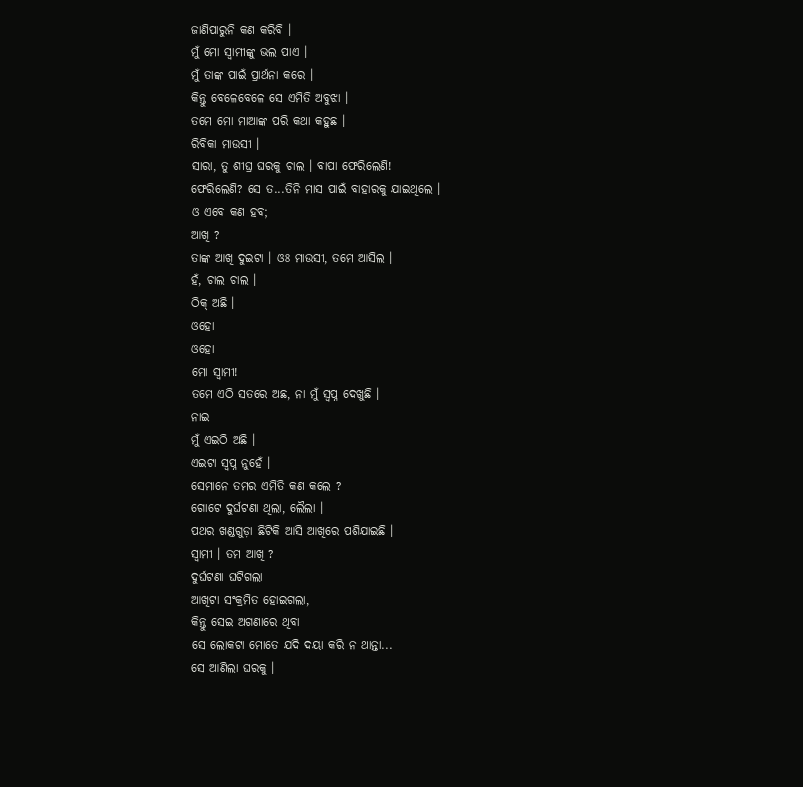ଜାଣିପାରୁନି କଣ କରିବି ।
ମୁଁ ମୋ ସ୍ୱାମୀଙ୍କୁ ଭଲ ପାଏ ।
ମୁଁ ତାଙ୍କ ପାଇଁ ପ୍ରାର୍ଥନା କରେ ।
କିନ୍ତୁ ବେଳେବେଳେ ସେ ଏମିତି ଅବୁଝା ।
ତମେ ମୋ ମାଆଙ୍କ ପରି କଥା କହୁଛ ।
ରିବିକା ମାଉସୀ ।
ସାରା, ତୁ ଶୀଘ୍ର ଘରକୁ ଚାଲ । ବାପା ଫେରିଲେଣି!
ଫେରିଲେଣି? ସେ ତ...ତିନି ମାସ ପାଇଁ ବାହାରକୁ ଯାଇଥିଲେ ।
ଓ ଏବେ କଣ ହବ;
ଆଖି ?
ତାଙ୍କ ଆଖି ଦୁଇଟା । ଓଃ ମାଉସୀ, ତମେ ଆସିଲ ।
ହଁ, ଚାଲ ଚାଲ ।
ଠିକ୍ ଅଛି ।
ଓହୋ
ଓହୋ
ମୋ ସ୍ୱାମୀ!
ତମେ ଏଠି ସତରେ ଅଛ, ନା ମୁଁ ସ୍ୱପ୍ନ ଦେଖୁଛି ।
ନାଇ
ମୁଁ ଏଇଠି ଅଛି ।
ଏଇଟା ସ୍ୱପ୍ନ ନୁହେଁ ।
ସେମାନେ ତମର ଏମିତି କଣ କଲେ ?
ଗୋଟେ ଦୁର୍ଘଟଣା ଥିଲା, ଲୈଲା ।
ପଥର ଖଣ୍ଡଗୁଡ଼ା ଛିଟିକି ଆସି ଆଖିରେ ପଶିଯାଇଛି ।
ସ୍ୱାମୀ । ତମ ଆଖି ?
ଦୁର୍ଘଟଣା ଘଟିଗଲା
ଆଖିଟା ସଂକ୍ରମିତ ହୋଇଗଲା,
କିନ୍ତୁ ସେଇ ଅଗଣାରେ ଥିବା
ସେ ଲୋକଟା ମୋତେ ଯଦି ଦୟା କରି ନ ଥାନ୍ତା...
ସେ ଆଣିଲା ଘରକୁ ।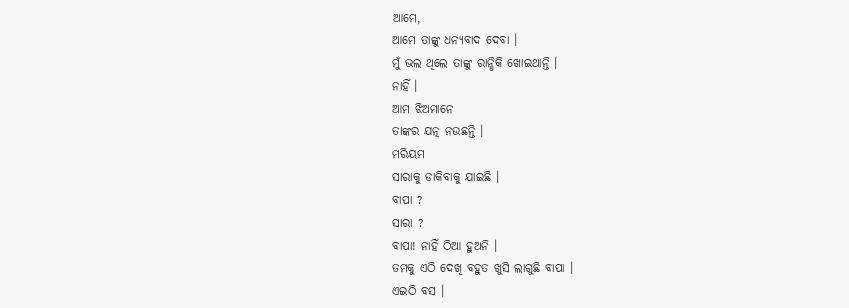ଆମେ,
ଆମେ ତାଙ୍କୁ ଧନ୍ୟବାଦ ଦେବା ।
ମୁଁ ଭଲ ଥିଲେ ତାଙ୍କୁ ରାନ୍ଧିକି ଖୋଇଥାନ୍ତି ।
ନାହିଁ ।
ଆମ ଝିଅମାନେ
ତାଙ୍କର ଯତ୍ନ ନଉଛନ୍ତି ।
ମରିୟମ
ସାରାକୁ ଡାକିବାକୁ ଯାଇଛି ।
ବାପା ?
ସାରା ?
ବାପା! ନାହିଁ ଠିଆ ହୁଅନି ।
ତମକୁ ଏଠି ଦେଖି ବହୁତ ଖୁସି ଲାଗୁଛି ବାପା ।
ଏଇଠି ବସ ।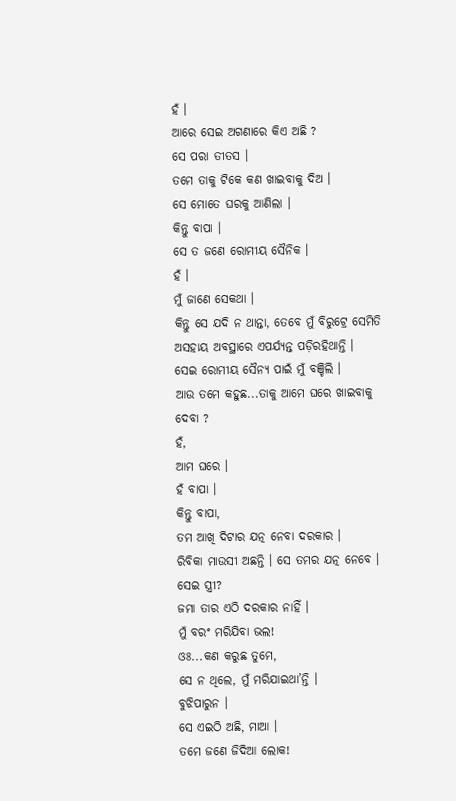ହଁ ।
ଆରେ ସେଇ ଅଗଣାରେ କିଏ ଅଛି ?
ସେ ପରା ତୀତସ ।
ତମେ ତାକୁ ଟିକେ କଣ ଖାଇବାକୁ ଦିଅ ।
ସେ ମୋତେ ଘରକୁ ଆଣିଲା ।
କିନ୍ତୁ ବାପା ।
ସେ ତ ଜଣେ ରୋମୀୟ ସୈନିକ ।
ହଁ ।
ମୁଁ ଜାଣେ ସେକଥା ।
କିନ୍ତୁ ସେ ଯଦି ନ ଥାନ୍ତା, ତେବେ ମୁଁ ବିରୁଟ୍ରେ ସେମିତି ଅସହାୟ ଅବସ୍ଥାରେ ଏପର୍ଯ୍ୟନ୍ତ ପଡ଼ିରହିଥାନ୍ତି ।
ସେଇ ରୋମୀୟ ସୈନ୍ୟ ପାଇଁ ମୁଁ ବଞ୍ଚିଲି ।
ଆଉ ତମେ କହୁଛ...ତାକୁ ଆମେ ଘରେ ଖାଇବାକୁ ଦେବା ?
ହଁ,
ଆମ ଘରେ ।
ହଁ ବାପା ।
କିନ୍ତୁ ବାପା,
ତମ ଆଖି ଦିଟାର ଯତ୍ନ ନେବା ଦରକାର ।
ରିବିକା ମାଉସୀ ଅଛନ୍ତି । ସେ ତମର ଯତ୍ନ ନେବେ ।
ସେଇ ସ୍ତ୍ରୀ?
ଜମା ତାର ଏଠି ଦରକାର ନାହିଁ ।
ମୁଁ ବରଂ ମରିଯିବା ଭଲ!
ଓଃ...କଣ କରୁଛ ତୁମେ,
ସେ ନ ଥିଲେ, ମୁଁ ମରିଯାଇଥା’ନ୍ତି ।
ବୁଝିପାରୁନ ।
ସେ ଏଇଠି ଅଛି, ମାଆ ।
ତମେ ଜଣେ ଜିଦିଆ ଲୋକ!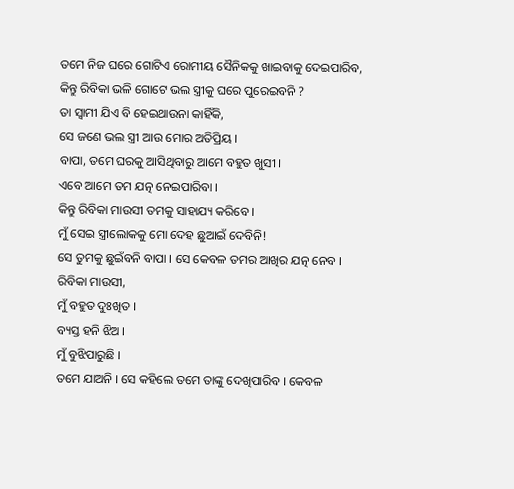ତମେ ନିଜ ଘରେ ଗୋଟିଏ ରୋମୀୟ ସୈନିକକୁ ଖାଇବାକୁ ଦେଇପାରିବ,
କିନ୍ତୁ ରିବିକା ଭଳି ଗୋଟେ ଭଲ ସ୍ତ୍ରୀକୁ ଘରେ ପୁରେଇବନି ?
ତା ସ୍ୱାମୀ ଯିଏ ବି ହେଇଥାଉନା କାହିଁକି,
ସେ ଜଣେ ଭଲ ସ୍ତ୍ରୀ ଆଉ ମୋର ଅତିପ୍ରିୟ ।
ବାପା, ତମେ ଘରକୁ ଆସିଥିବାରୁ ଆମେ ବହୁତ ଖୁସୀ ।
ଏବେ ଆମେ ତମ ଯତ୍ନ ନେଇପାରିବା ।
କିନ୍ତୁ ରିବିକା ମାଉସୀ ତମକୁ ସାହାଯ୍ୟ କରିବେ ।
ମୁଁ ସେଇ ସ୍ତ୍ରୀଲୋକକୁ ମୋ ଦେହ ଛୁଆଇଁ ଦେବିନି!
ସେ ତୁମକୁ ଛୁଇଁବନି ବାପା । ସେ କେବଳ ତମର ଆଖିର ଯତ୍ନ ନେବ ।
ରିବିକା ମାଉସୀ,
ମୁଁ ବହୁତ ଦୁଃଖିତ ।
ବ୍ୟସ୍ତ ହନି ଝିଅ ।
ମୁଁ ବୁଝିପାରୁଛି ।
ତମେ ଯାଅନି । ସେ କହିଲେ ତମେ ତାଙ୍କୁ ଦେଖିପାରିବ । କେବଳ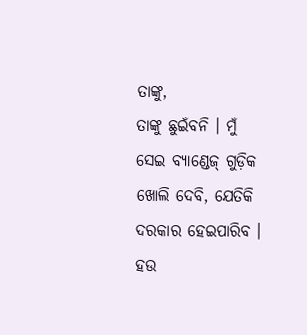ତାଙ୍କୁ,
ତାଙ୍କୁ ଛୁଇଁବନି । ମୁଁ ସେଇ ବ୍ୟାଣ୍ଡେଜ୍ ଗୁଡ଼ିକ ଖୋଲି ଦେବି, ଯେତିକି ଦରକାର ହେଇପାରିବ ।
ହଉ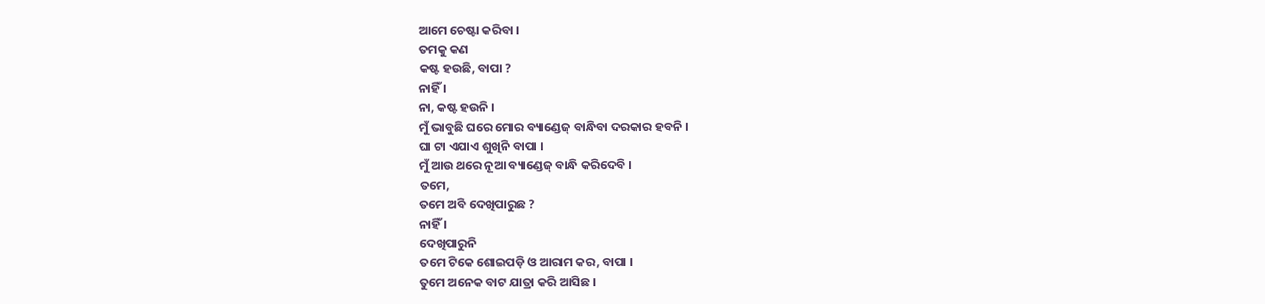ଆମେ ଚେଷ୍ଟା କରିବା ।
ତମକୁ କଣ
କଷ୍ଟ ହଉଛି, ବାପା ?
ନାହିଁ ।
ନା, କଷ୍ଟ ହଉନି ।
ମୁଁ ଭାବୁଛି ଘରେ ମୋର ବ୍ୟାଣ୍ଡେଜ୍ ବାନ୍ଧିବା ଦରକାର ହବନି ।
ଘା ଟା ଏଯାଏ ଶୁଖିନି ବାପା ।
ମୁଁ ଆଉ ଥରେ ନୂଆ ବ୍ୟାଣ୍ଡେଜ୍ ବାନ୍ଧି କରିଦେବି ।
ତମେ,
ତମେ ଅବି ଦେଖିପାରୁଛ ?
ନାହିଁ ।
ଦେଖିପାରୁନି
ତମେ ଟିକେ ଶୋଇପଡ଼ି ଓ ଆରାମ କର, ବାପା ।
ତୁମେ ଅନେକ ବାଟ ଯାତ୍ରା କରି ଆସିଛ ।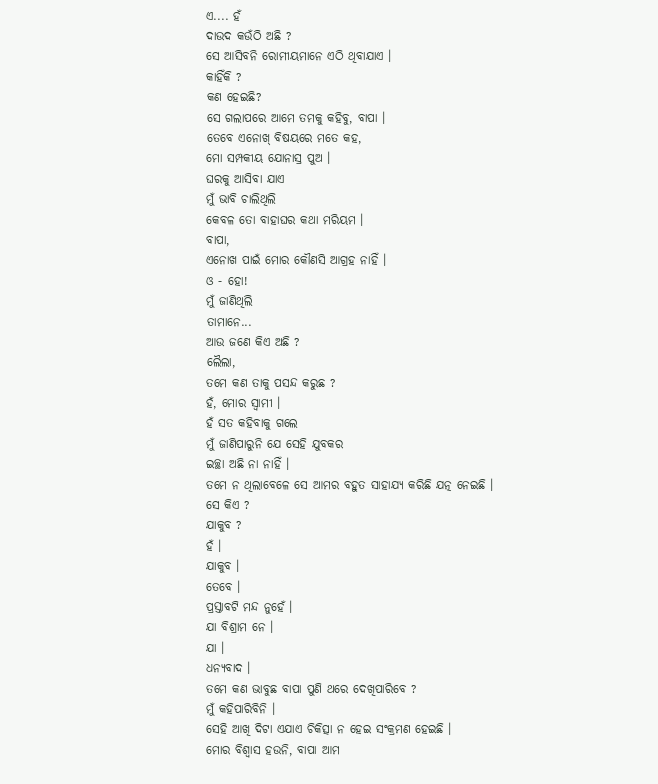ଏ.... ହଁ
ଦାଉଦ କଉଁଠି ଅଛି ?
ସେ ଆସିବନି ରୋମୀୟମାନେ ଏଠି ଥିବାଯାଏ ।
କାହିଁକି ?
କଣ ହେଇଛି?
ସେ ଗଲାପରେ ଆମେ ତମକୁ କହିବୁ, ବାପା ।
ତେବେ ଏନୋଖ୍ ବିଷୟରେ ମତେ କହ,
ମୋ ସମ୍ପକୀୟ ଯୋନାସ୍ର ପୁଅ ।
ଘରକୁ ଆସିବା ଯାଏ
ମୁଁ ଭାବି ଚାଲିଥିଲି
କେବଳ ତୋ ବାହାଘର କଥା ମରିୟମ ।
ବାପା,
ଏନୋଖ ପାଇଁ ମୋର କୌଣସି ଆଗ୍ରହ ନାହିଁ ।
ଓ - ହୋ!
ମୁଁ ଜାଣିଥିଲି
ତାମାନେ...
ଆଉ ଜଣେ କିଏ ଅଛି ?
ଲୈଲା,
ତମେ କଣ ତାକୁ ପସନ୍ଦ କରୁଛ ?
ହଁ, ମୋର ସ୍ୱାମୀ ।
ହଁ ସତ କହିବାକୁ ଗଲେ
ମୁଁ ଜାଣିପାରୁନି ଯେ ସେହି ଯୁବକର
ଇଚ୍ଛା ଅଛି ନା ନାହିଁ ।
ତମେ ନ ଥିଲାବେଳେ ସେ ଆମର ବହୁତ ସାହାଯ୍ୟ କରିଛି ଯତ୍ନ ନେଇଛି ।
ସେ କିଏ ?
ଯାକୁବ ?
ହଁ ।
ଯାକୁବ ।
ତେବେ ।
ପ୍ରସ୍ତାବଟି ମନ୍ଦ ନୁହେଁ ।
ଯା ବିଶ୍ରାମ ନେ ।
ଯା ।
ଧନ୍ୟବାଦ ।
ତମେ କଣ ଭାବୁଛ ବାପା ପୁଣି ଥରେ ଦେଖିପାରିବେ ?
ମୁଁ କହିପାରିବିନି ।
ସେହି ଆଖି ଦିଟା ଏଯାଏ ଚିକିତ୍ସା ନ ହେଇ ସଂକ୍ରମଣ ହେଇଛି ।
ମୋର ବିଶ୍ୱାସ ହଉନି, ବାପା ଆମ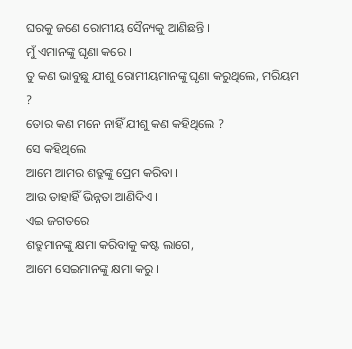ଘରକୁ ଜଣେ ରୋମୀୟ ସୈନ୍ୟକୁ ଆଣିଛନ୍ତି ।
ମୁଁ ଏମାନଙ୍କୁ ଘୃଣା କରେ ।
ତୁ କଣ ଭାବୁଛୁ ଯୀଶୁ ରୋମୀୟମାନଙ୍କୁ ଘୃଣା କରୁଥିଲେ, ମରିୟମ ?
ତୋର କଣ ମନେ ନାହିଁ ଯୀଶୁ କଣ କହିଥିଲେ ?
ସେ କହିଥିଲେ
ଆମେ ଆମର ଶତ୍ରୁଙ୍କୁ ପ୍ରେମ କରିବା ।
ଆଉ ତାହାହିଁ ଭିନ୍ନତା ଆଣିଦିଏ ।
ଏଇ ଜଗତରେ
ଶତ୍ରୁମାନଙ୍କୁ କ୍ଷମା କରିବାକୁ କଷ୍ଟ ଲାଗେ,
ଆମେ ସେଇମାନଙ୍କୁ କ୍ଷମା କରୁ ।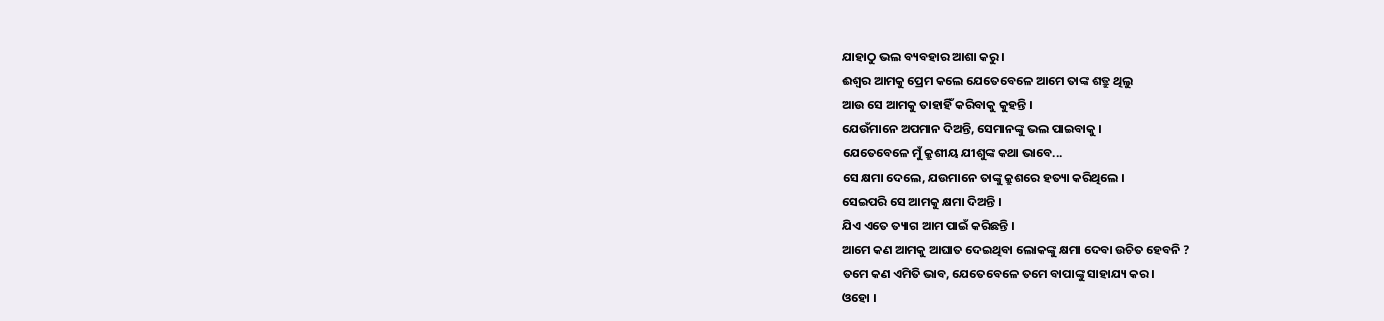ଯାହାଠୁ ଭଲ ବ୍ୟବହାର ଆଶା କରୁ ।
ଈଶ୍ୱର ଆମକୁ ପ୍ରେମ କଲେ ଯେତେବେଳେ ଆମେ ତାଙ୍କ ଶତ୍ରୁ ଥିଲୁ
ଆଉ ସେ ଆମକୁ ତାହାହିଁ କରିବାକୁ କୁହନ୍ତି ।
ଯେଉଁମାନେ ଅପମାନ ଦିଅନ୍ତି, ସେମାନଙ୍କୁ ଭଲ ପାଇବାକୁ ।
ଯେତେବେଳେ ମୁଁ କ୍ରୁଶୀୟ ଯୀଶୁଙ୍କ କଥା ଭାବେ...
ସେ କ୍ଷମା ଦେଲେ, ଯଉମାନେ ତାଙ୍କୁ କ୍ରୁଶରେ ହତ୍ୟା କରିଥିଲେ ।
ସେଇପରି ସେ ଆମକୁ କ୍ଷମା ଦିଅନ୍ତି ।
ଯିଏ ଏତେ ତ୍ୟାଗ ଆମ ପାଇଁ କରିଛନ୍ତି ।
ଆମେ କଣ ଆମକୁ ଆଘାତ ଦେଇଥିବା ଲୋକଙ୍କୁ କ୍ଷମା ଦେବା ଉଚିତ ହେବନି ?
ତମେ କଣ ଏମିତି ଭାବ, ଯେତେବେଳେ ତମେ ବାପାଙ୍କୁ ସାହାଯ୍ୟ କର ।
ଓହୋ ।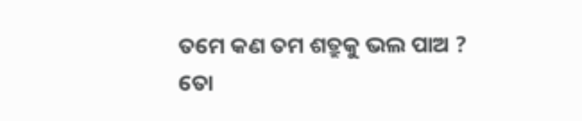ତମେ କଣ ତମ ଶତ୍ରୁକୁ ଭଲ ପାଅ ?
ତୋ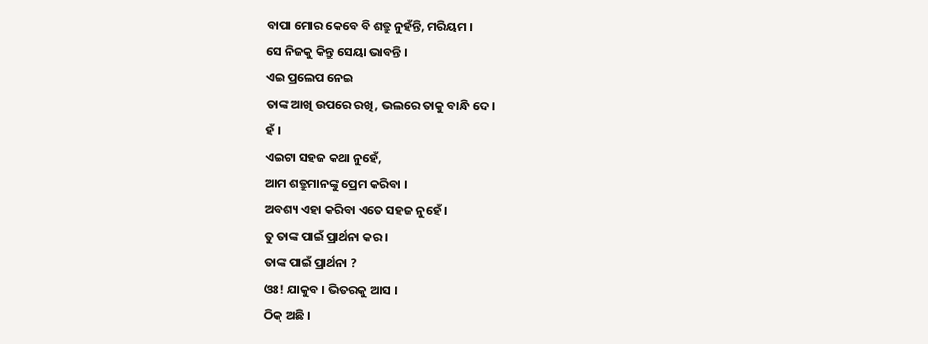ବାପା ମୋର କେବେ ବି ଶତ୍ରୁ ନୁହଁନ୍ତି, ମରିୟମ ।
ସେ ନିଜକୁ କିନ୍ତୁ ସେୟା ଭାବନ୍ତି ।
ଏଇ ପ୍ରଲେପ ନେଇ
ତାଙ୍କ ଆଖି ଉପରେ ରଖି, ଭଲରେ ତାକୁ ବାନ୍ଧି ଦେ ।
ହଁ ।
ଏଇଟା ସହଜ କଥା ନୁହେଁ,
ଆମ ଶତ୍ରୁମାନଙ୍କୁ ପ୍ରେମ କରିବା ।
ଅବଶ୍ୟ ଏହା କରିବା ଏତେ ସହଜ ନୁହେଁ ।
ତୁ ତାଙ୍କ ପାଇଁ ପ୍ରାର୍ଥନା କର ।
ତାଙ୍କ ପାଇଁ ପ୍ରାର୍ଥନା ?
ଓଃ! ଯାକୁବ । ଭିତରକୁ ଆସ ।
ଠିକ୍ ଅଛି ।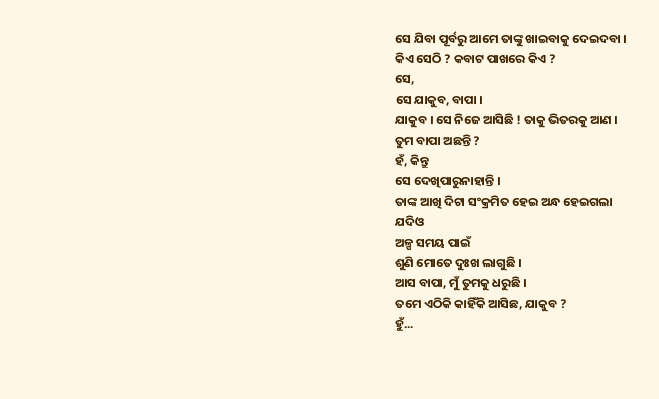ସେ ଯିବା ପୂର୍ବରୁ ଆମେ ତାଙ୍କୁ ଖାଇବାକୁ ଦେଇଦବା ।
କିଏ ସେଠି ? କବାଟ ପାଖରେ କିଏ ?
ସେ,
ସେ ଯାକୁବ, ବାପା ।
ଯାକୁବ । ସେ ନିଜେ ଆସିଛି ! ତାକୁ ଭିତରକୁ ଆଣ ।
ତୁମ ବାପା ଅଛନ୍ତି ?
ହଁ, କିନ୍ତୁ
ସେ ଦେଖିପାରୁନାହାନ୍ତି ।
ତାଙ୍କ ଆଖି ଦିଟା ସଂକ୍ରମିତ ହେଇ ଅନ୍ଧ ହେଇଗଲା
ଯଦିଓ
ଅଳ୍ପ ସମୟ ପାଇଁ
ଶୁଣି ମୋତେ ଦୁଃଖ ଲାଗୁଛି ।
ଆସ ବାପା, ମୁଁ ତୁମକୁ ଧରୁଛି ।
ତମେ ଏଠିକି କାହିଁକି ଆସିଛ, ଯାକୁବ ?
ହୁଁ...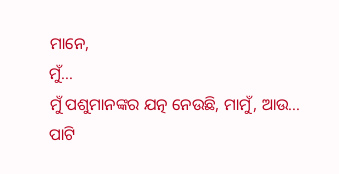ମାନେ,
ମୁଁ...
ମୁଁ ପଶୁମାନଙ୍କର ଯତ୍ନ ନେଉଛି, ମାମୁଁ, ଆଉ...
ପାଟି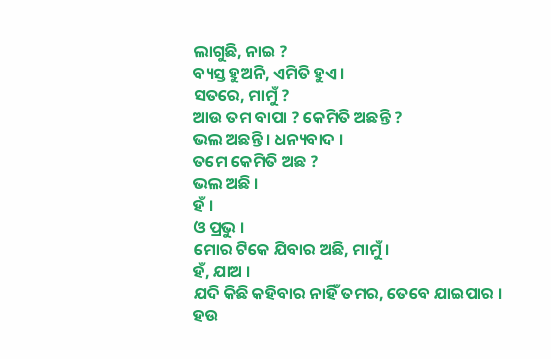ଲାଗୁଛି, ନାଇ ?
ବ୍ୟସ୍ତ ହୁଅନି, ଏମିତି ହୁଏ ।
ସତରେ, ମାମୁଁ ?
ଆଉ ତମ ବାପା ? କେମିତି ଅଛନ୍ତି ?
ଭଲ ଅଛନ୍ତି । ଧନ୍ୟବାଦ ।
ତମେ କେମିତି ଅଛ ?
ଭଲ ଅଛି ।
ହଁ ।
ଓ ପ୍ରଭୁ ।
ମୋର ଟିକେ ଯିବାର ଅଛି, ମାମୁଁ ।
ହଁ, ଯାଅ ।
ଯଦି କିଛି କହିବାର ନାହିଁ ତମର, ତେବେ ଯାଇପାର ।
ହଉ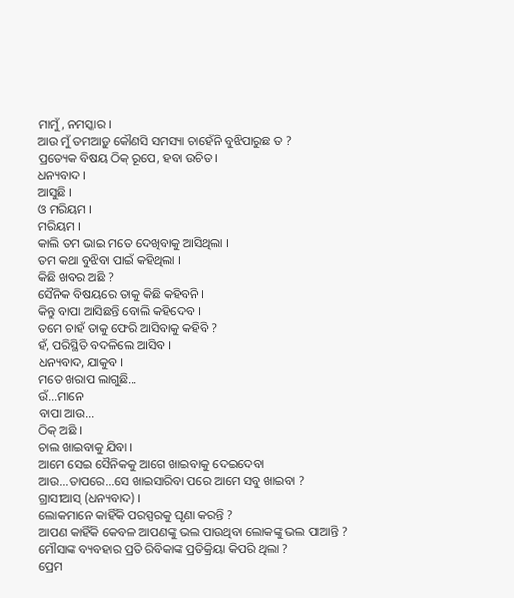ମାମୁଁ, ନମସ୍କାର ।
ଆଉ ମୁଁ ତମଆଡ଼ୁ କୌଣସି ସମସ୍ୟା ଚାହେଁନି ବୁଝିପାରୁଛ ତ ?
ପ୍ରତ୍ୟେକ ବିଷୟ ଠିକ୍ ରୂପେ, ହବା ଉଚିତ ।
ଧନ୍ୟବାଦ ।
ଆସୁଛି ।
ଓ ମରିୟମ ।
ମରିୟମ ।
କାଲି ତମ ଭାଇ ମତେ ଦେଖିବାକୁ ଆସିଥିଲା ।
ତମ କଥା ବୁଝିବା ପାଇଁ କହିଥିଲା ।
କିଛି ଖବର ଅଛି ?
ସୈନିକ ବିଷୟରେ ତାକୁ କିଛି କହିବନି ।
କିନ୍ତୁ ବାପା ଆସିଛନ୍ତି ବୋଲି କହିଦେବ ।
ତମେ ଚାହଁ ତାକୁ ଫେରି ଆସିବାକୁ କହିବି ?
ହଁ, ପରିସ୍ଥିତି ବଦଳିଲେ ଆସିବ ।
ଧନ୍ୟବାଦ, ଯାକୁବ ।
ମତେ ଖରାପ ଲାଗୁଛି...
ଉଁ...ମାନେ
ବାପା ଆଉ...
ଠିକ୍ ଅଛି ।
ଚାଲ ଖାଇବାକୁ ଯିବା ।
ଆମେ ସେଇ ସୈନିକକୁ ଆଗେ ଖାଇବାକୁ ଦେଇଦେବା
ଆଉ...ତାପରେ...ସେ ଖାଇସାରିବା ପରେ ଆମେ ସବୁ ଖାଇବା ?
ଗ୍ରାସୀଆସ୍ (ଧନ୍ୟବାଦ) ।
ଲୋକମାନେ କାହିଁକି ପରସ୍ପରକୁ ଘୃଣା କରନ୍ତି ?
ଆପଣ କାହିଁକି କେବଳ ଆପଣଙ୍କୁ ଭଲ ପାଉଥିବା ଲୋକଙ୍କୁ ଭଲ ପାଆନ୍ତି ?
ମୌସାଙ୍କ ବ୍ୟବହାର ପ୍ରତି ରିବିକାଙ୍କ ପ୍ରତିକ୍ରିୟା କିପରି ଥିଲା ?
ପ୍ରେମ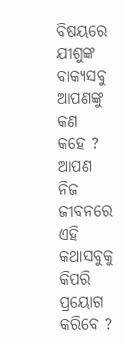ବିଷୟରେ ଯୀଶୁଙ୍କ ବାକ୍ୟସବୁ ଆପଣଙ୍କୁ କଣ କହେ ?
ଆପଣ ନିଜ ଜୀବନରେ ଏହି କଥାସବୁକୁ କିପରି ପ୍ରୟୋଗ କରିବେ ?